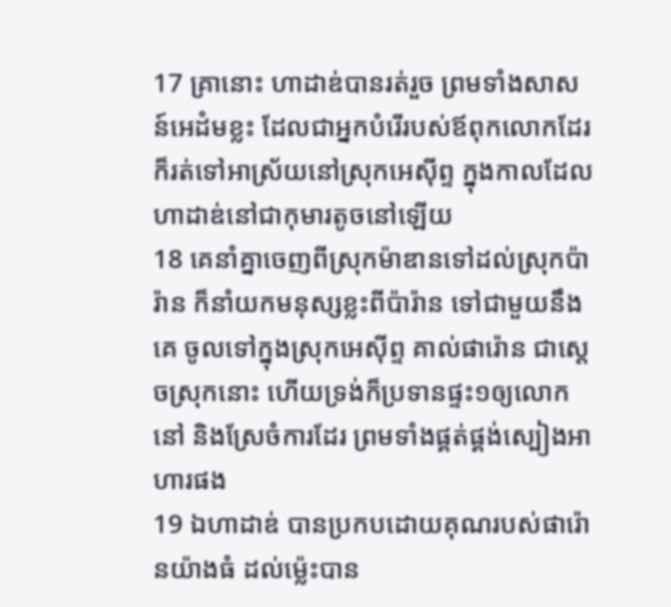17 គ្រានោះ ហាដាឌ់បានរត់រួច ព្រមទាំងសាសន៍អេដំមខ្លះ ដែលជាអ្នកបំរើរបស់ឪពុកលោកដែរ ក៏រត់ទៅអាស្រ័យនៅស្រុកអេស៊ីព្ទ ក្នុងកាលដែលហាដាឌ់នៅជាកុមារតូចនៅឡើយ
18 គេនាំគ្នាចេញពីស្រុកម៉ាឌានទៅដល់ស្រុកប៉ារ៉ាន ក៏នាំយកមនុស្សខ្លះពីប៉ារ៉ាន ទៅជាមួយនឹងគេ ចូលទៅក្នុងស្រុកអេស៊ីព្ទ គាល់ផារ៉ោន ជាស្តេចស្រុកនោះ ហើយទ្រង់ក៏ប្រទានផ្ទះ១ឲ្យលោកនៅ និងស្រែចំការដែរ ព្រមទាំងផ្គត់ផ្គង់ស្បៀងអាហារផង
19 ឯហាដាឌ់ បានប្រកបដោយគុណរបស់ផារ៉ោនយ៉ាងធំ ដល់ម៉្លេះបាន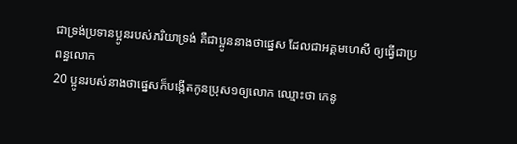ជាទ្រង់ប្រទានប្អូនរបស់ភរិយាទ្រង់ គឺជាប្អូននាងថាផ្នេស ដែលជាអគ្គមហេសី ឲ្យធ្វើជាប្រពន្ធលោក
20 ប្អូនរបស់នាងថាផ្នេសក៏បង្កើតកូនប្រុស១ឲ្យលោក ឈ្មោះថា កេនូ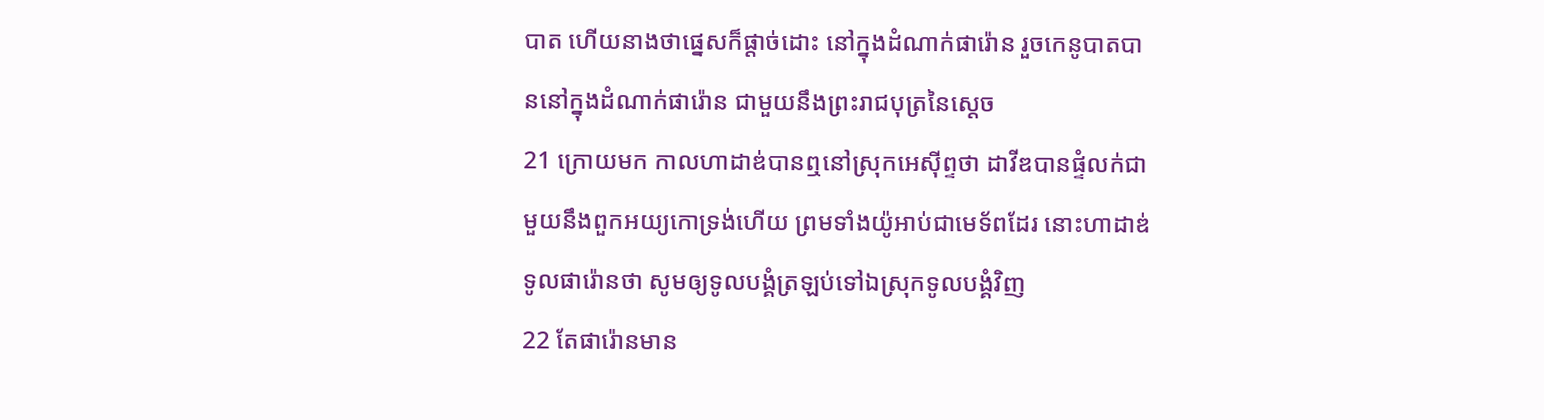បាត ហើយនាងថាផ្នេសក៏ផ្តាច់ដោះ នៅក្នុងដំណាក់ផារ៉ោន រួចកេនូបាតបាននៅក្នុងដំណាក់ផារ៉ោន ជាមួយនឹងព្រះរាជបុត្រនៃស្តេច
21 ក្រោយមក កាលហាដាឌ់បានឮនៅស្រុកអេស៊ីព្ទថា ដាវីឌបានផ្ទំលក់ជាមួយនឹងពួកអយ្យកោទ្រង់ហើយ ព្រមទាំងយ៉ូអាប់ជាមេទ័ពដែរ នោះហាដាឌ់ទូលផារ៉ោនថា សូមឲ្យទូលបង្គំត្រឡប់ទៅឯស្រុកទូលបង្គំវិញ
22 តែផារ៉ោនមាន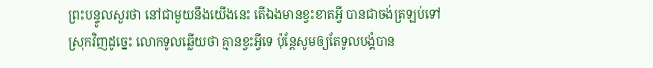ព្រះបន្ទូលសួរថា នៅជាមួយនឹងយើងនេះ តើឯងមានខ្វះខាតអ្វី បានជាចង់ត្រឡប់ទៅស្រុកវិញដូច្នេះ លោកទូលឆ្លើយថា គ្មានខ្វះអ្វីទេ ប៉ុន្តែសូមឲ្យតែទូលបង្គំបាន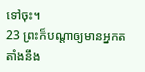ទៅចុះ។
23 ព្រះក៏បណ្តាឲ្យមានអ្នកតតាំងនឹង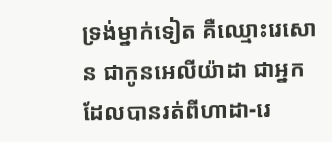ទ្រង់ម្នាក់ទៀត គឺឈ្មោះរេសោន ជាកូនអេលីយ៉ាដា ជាអ្នកដែលបានរត់ពីហាដា-រេ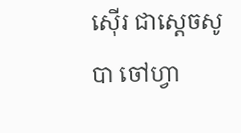ស៊ើរ ជាស្តេចសូបា ចៅហ្វា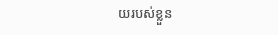យរបស់ខ្លួន